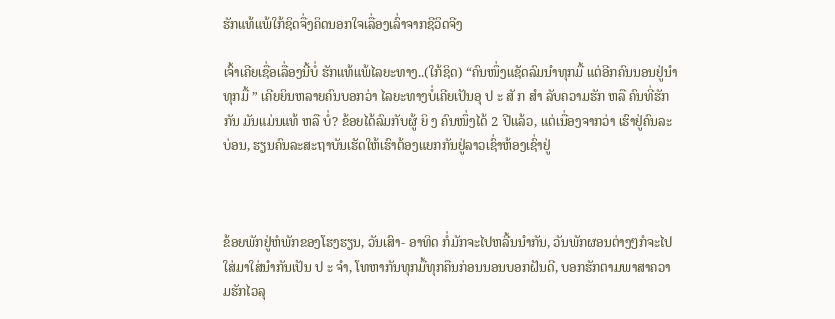ຮັກແທ້ແພ້ໃກ້ຊິດຈື່ງຄິດນອກໃຈເລື່ອງເລົ່າຈາກຊີວິດຈີງ

ເຈົ້າເຄີຍເຊື່ອເລື່ອງນີ້ບໍ່ ຮັກແທ້ແພ້ໄລຍະທາງ..(ໃກ້ຊິດ) “ຄົນໜຶ່ງແຊັດລົມນຳທຸກມື້ ແຕ່ອີກຄົນນອນຢູ່ນຳທຸກມື້ ” ເຄີຍຍິນຫລາຍຄົນບອກວ່າ ໄລຍະທາງບໍ່ເຄີຍເປັນອຸ ປ ະ ສັ ກ ສຳ ລັບຄວາມຮັກ ຫລື ຄົນທີ່ຮັກກັນ ມັນແມ່ນແທ້ ຫລື ບໍ່? ຂ້ອຍໄດ້ລົມກັບຜູ້ ຍິ ງ ຄົນໜຶ່ງໄດ້ 2 ປີແລ້ວ, ແຕ່ເນື່ອງຈາກວ່າ ເຮົາຢູ່ຄົນລະບ່ອນ, ຮຽນຄົນລະສະຖາບັນເຮັດໃຫ້ເຮົາຕ້ອງແຍກກັນຢູ່ລາວເຊົ່າຫ້ອງເຊົ່າຢູ່



ຂ້ອຍພັກຢູ່ຫໍພັກຂອງໂຮງຮຽນ, ວັນເສົາ- ອາທິດ ກໍ່ມັກຈະໄປຫລີ້ນນຳກັນ, ວັນພັກຜອນຕ່າງໆກໍຈະໄປໃສ່ມາໃສ່ນຳກັນເປັນ ປ ະ ຈຳ, ໂທຫາກັນທຸກມື້ທຸກຄືນກ່ອນນອນບອກຝັນດີ, ບອກຮັກຕາມພາສາຄວາມຮັກໄວລຸ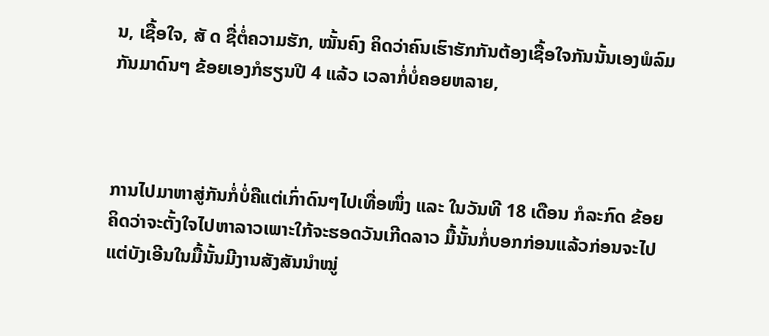ນ, ເຊື້ອໃຈ, ສັ ດ ຊື່ຕໍ່ຄວາມຮັກ, ໝັ້ນຄົງ ຄິດວ່າຄົນເຮົາຮັກກັນຕ້ອງເຊື້ອໃຈກັນນັ້ນເອງພໍລົມກັນມາດົນໆ ຂ້ອຍເອງກໍຮຽນປີ 4 ແລ້ວ ເວລາກໍ່ບໍ່ຄອຍຫລາຍ,



ການໄປມາຫາສູ່ກັນກໍ່ບໍ່ຄືແຕ່ເກົ່າດົນໆໄປເທື່ອໜຶ່ງ ແລະ ໃນວັນທີ 18 ເດືອນ ກໍລະກົດ ຂ້ອຍຄິດວ່າຈະຕັ້ງໃຈໄປຫາລາວເພາະໃກ້ຈະຮອດວັນເກີດລາວ ມື້ນັ້ນກໍ່ບອກກ່ອນແລ້ວກ່ອນຈະໄປ ແຕ່ບັງເອີນໃນມື້ນັ້ນມີງານສັງສັນນຳໝູ່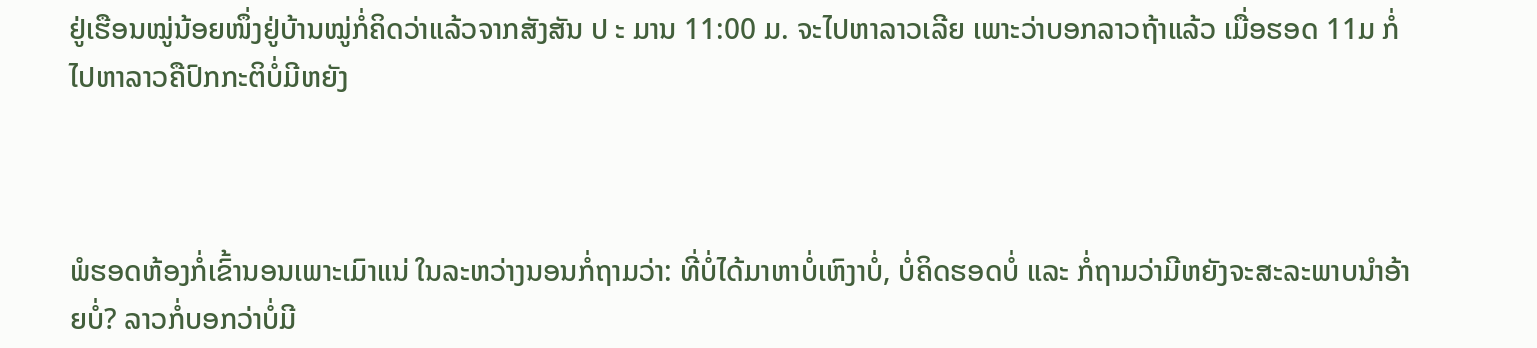ຢູ່ເຮືອນໝູ່ນ້ອຍໜຶ່ງຢູ່ບ້ານໝູ່ກໍ່ຄິດວ່າແລ້ວຈາກສັງສັນ ປ ະ ມານ 11:00 ມ. ຈະໄປຫາລາວເລີຍ ເພາະວ່າບອກລາວຖ້າແລ້ວ ເມື່ອຮອດ 11ມ ກໍ່ໄປຫາລາວຄືປົກກະຕິບໍ່ມີຫຍັງ



ພໍຮອດຫ້ອງກໍ່ເຂົ້ານອນເພາະເມົາແນ່ ໃນລະຫວ່າງນອນກໍ່ຖາມວ່າ: ທີ່ບໍ່ໄດ້ມາຫາບໍ່ເຫົງາບໍ່, ບໍ່ຄິດຮອດບໍ່ ແລະ ກໍ່ຖາມວ່າມີຫຍັງຈະສະລະພາບນຳອ້າຍບໍ່? ລາວກໍ່ບອກວ່າບໍ່ມີ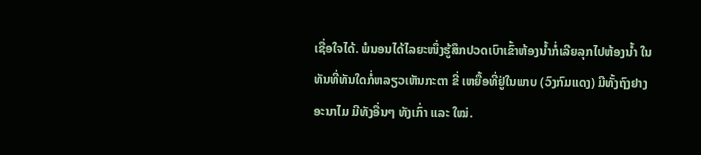ເຊື່ອໃຈໄດ້. ພໍນອນໄດ້ໄລຍະໜຶ່ງຮູ້ສຶກປວດເບົາເຂົ້າຫ້ອງນໍ້າກໍ່ເລີຍລຸກໄປຫ້ອງນໍ້າ ໃນທັນທີ່ທັນໃດກໍ່ຫລຽວເຫັນກະຕາ ຂີ່ ເຫຍື້ອທີ່ຢູ່ໃນພາບ (ວົງກົມແດງ) ມີທັ້ງຖົງຢາງອະນາໄມ ມີທັງອື່ນໆ ທັງເກົ່າ ແລະ ໃໝ່.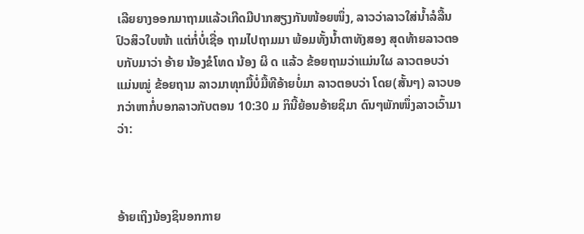ເລີຍຍາງອອກມາຖາມແລ້ວເກີດມີປາກສຽງກັນໜ້ອຍໜຶ່ງ, ລາວວ່າລາວໃສ່ນໍ້າລໍລື້ນປົວສິວໃບໜ້າ ແຕ່ກໍ່ບໍ່ເຊື່ອ ຖາມໄປຖາມມາ ພ້ອມທັ້ງນໍ້າຕາທັງສອງ ສຸດທ້າຍລາວຕອບກັບມາວ່າ ອ້າຍ ນ້ອງຂໍໂທດ ນ້ອງ ຜິ ດ ແລ້ວ ຂ້ອຍຖາມວ່າແມ່ນໃຜ ລາວຕອບວ່າ ແມ່ນໝູ່ ຂ້ອຍຖາມ ລາວມາທຸກມື້ບໍ່ມື້ທີອ້າຍບໍ່ມາ ລາວຕອບວ່າ ໂດຍ(ສັ້ນໆ) ລາວບອກວ່າຫາກໍ່ບອກລາວກັບຕອນ 10:30 ມ ກິນີ້ຍ້ອນອ້າຍຊິມາ ດົນໆພັກໜຶ່ງລາວເວົ້າມາວ່າ:



ອ້າຍເຖິງນ້ອງຊິນອກກາຍ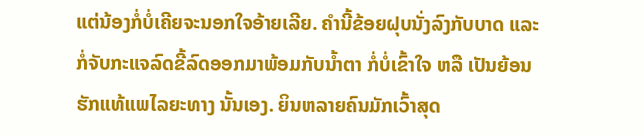ແຕ່ນ້ອງກໍ່ບໍ່ເຄີຍຈະນອກໃຈອ້າຍເລີຍ. ຄຳນີ້ຂ້ອຍຝຸບນັ່ງລົງກັບບາດ ແລະ ກໍ່ຈັບກະແຈລົດຂີ້ລົດອອກມາພ້ອມກັບນໍ້າຕາ ກໍ່ບໍ່ເຂົ້າໃຈ ຫລື ເປັນຍ້ອນຮັກແທ້ແພໄລຍະທາງ ນັ້ນເອງ. ຍິນຫລາຍຄົນມັກເວົ້າສຸດ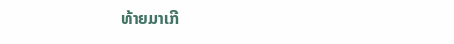ທ້າຍມາເກີ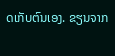ດເກັບຕົນເອງ. ຂຽນຈາກ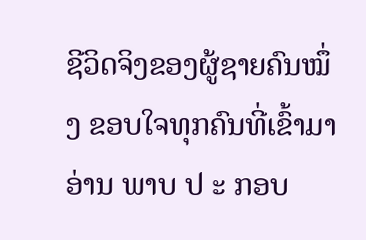ຊີວິດຈິງຂອງຜູ້ຊາຍຄົນໝຶ່ງ ຂອບໃຈທຸກຄົນທີ່ເຂົ້າມາອ່ານ ພາບ ປ ະ ກອບ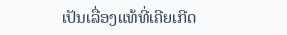ເປັນເລື່ອງແທ້ທີ່ເຄີຍເກີດ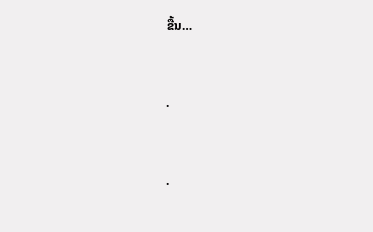ຂື້ນ…



.



.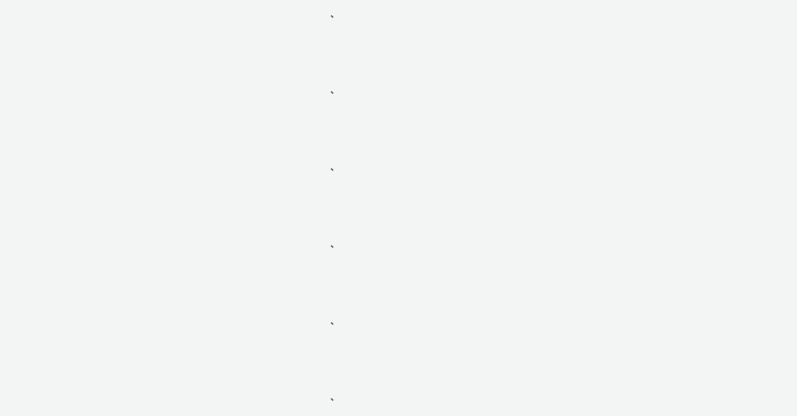.



.



.



.



.



.